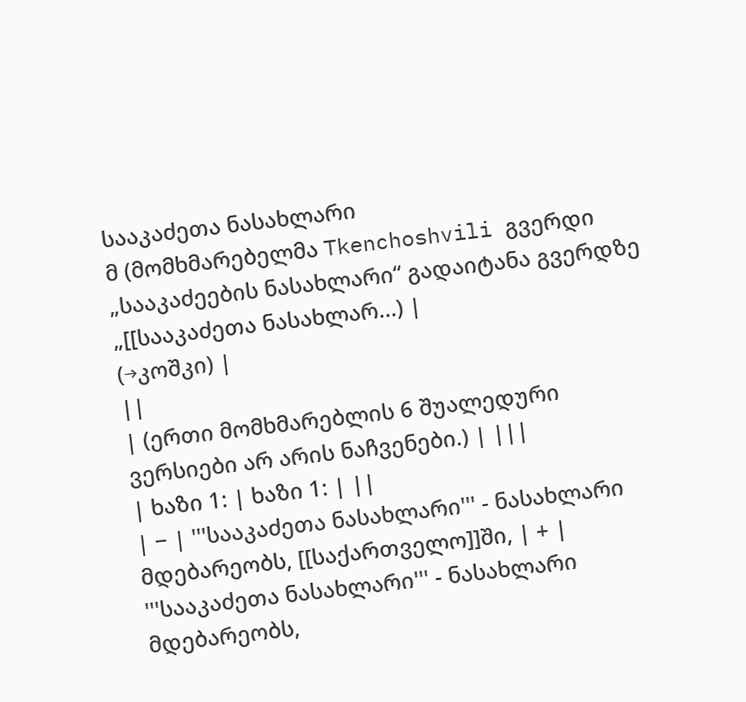სააკაძეთა ნასახლარი
მ (მომხმარებელმა Tkenchoshvili გვერდი „სააკაძეების ნასახლარი“ გადაიტანა გვერდზე „[[სააკაძეთა ნასახლარ...) |
(→კოშკი) |
||
| (ერთი მომხმარებლის 6 შუალედური ვერსიები არ არის ნაჩვენები.) | |||
| ხაზი 1: | ხაზი 1: | ||
| − | '''სააკაძეთა ნასახლარი''' - ნასახლარი მდებარეობს, [[საქართველო]]ში, | + | '''სააკაძეთა ნასახლარი''' - ნასახლარი მდებარეობს,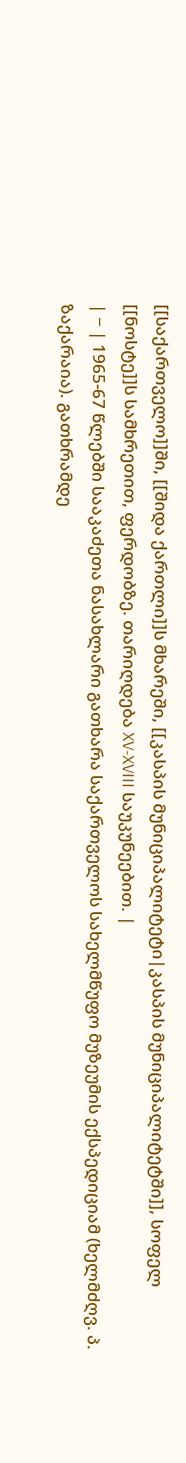[[საქართველო]]ში, [[შიდა ქართლი]]ს მხარეში, [[კასპის მუნიციპალიტეტი|კასპის მუნიციპალიტეტში]], სოფელ [[ნოსტე]]ს სამხრეთით, ფერდობზე. თარიღდება XV-XVIII საუკუნეებით. |
| − | 1965-67 წლებში სააკაძეთა ნასახლარი გათხარა საქართველოს სახელმწუფო მუზეუმის ექსპედიციამ (ხელმძღვ. პ. ზაქარაია). გათხრამდე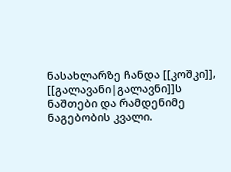ნასახლარზე ჩანდა [[კოშკი]], [[გალავანი|გალავნი]]ს ნაშთები და რამდენიმე ნაგებობის კვალი.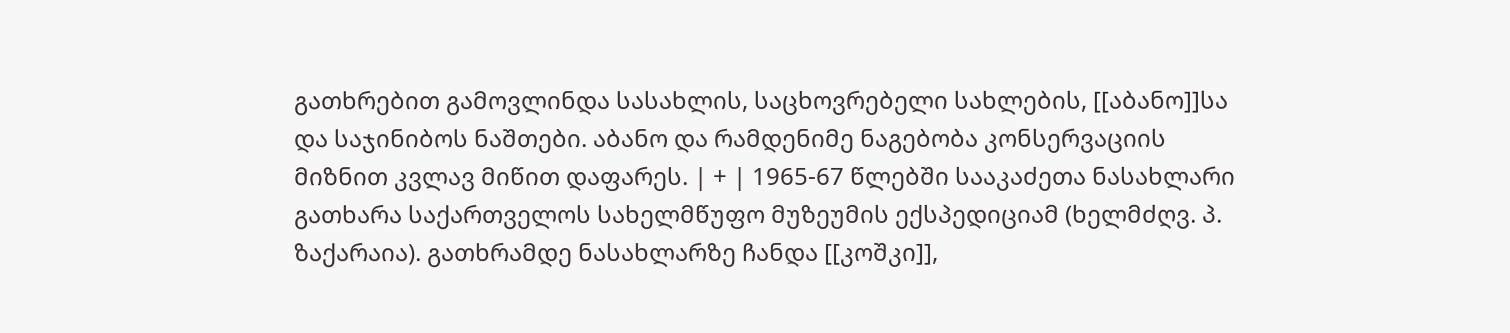გათხრებით გამოვლინდა სასახლის, საცხოვრებელი სახლების, [[აბანო]]სა და საჯინიბოს ნაშთები. აბანო და რამდენიმე ნაგებობა კონსერვაციის მიზნით კვლავ მიწით დაფარეს. | + | 1965-67 წლებში სააკაძეთა ნასახლარი გათხარა საქართველოს სახელმწუფო მუზეუმის ექსპედიციამ (ხელმძღვ. პ. ზაქარაია). გათხრამდე ნასახლარზე ჩანდა [[კოშკი]],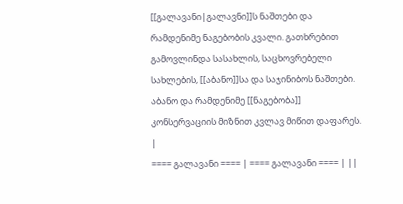[[გალავანი|გალავნი]]ს ნაშთები და რამდენიმე ნაგებობის კვალი. გათხრებით გამოვლინდა სასახლის, საცხოვრებელი სახლების, [[აბანო]]სა და საჯინიბოს ნაშთები. აბანო და რამდენიმე [[ნაგებობა]] კონსერვაციის მიზნით კვლავ მიწით დაფარეს. |
==== გალავანი ==== | ==== გალავანი ==== | ||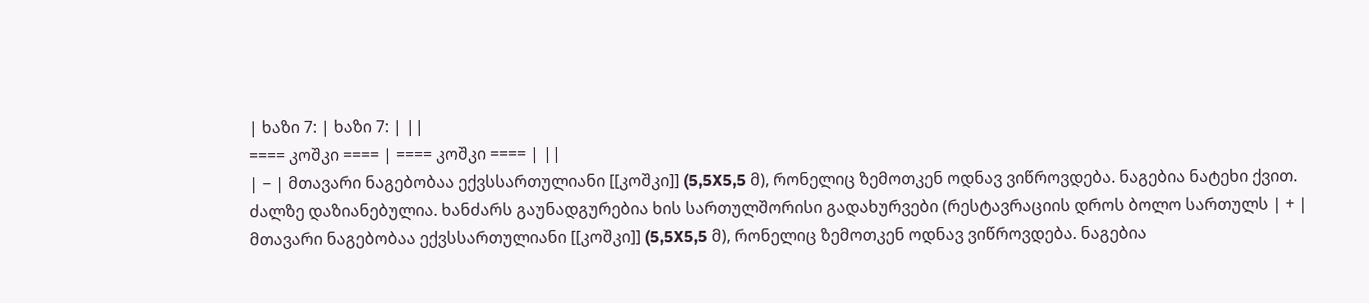| ხაზი 7: | ხაზი 7: | ||
==== კოშკი ==== | ==== კოშკი ==== | ||
| − | მთავარი ნაგებობაა ექვსსართულიანი [[კოშკი]] (5,5X5,5 მ), რონელიც ზემოთკენ ოდნავ ვიწროვდება. ნაგებია ნატეხი ქვით. ძალზე დაზიანებულია. ხანძარს გაუნადგურებია ხის სართულშორისი გადახურვები (რესტავრაციის დროს ბოლო სართულს | + | მთავარი ნაგებობაა ექვსსართულიანი [[კოშკი]] (5,5X5,5 მ), რონელიც ზემოთკენ ოდნავ ვიწროვდება. ნაგებია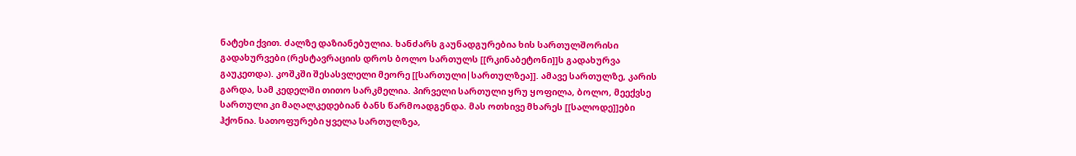ნატეხი ქვით. ძალზე დაზიანებულია. ხანძარს გაუნადგურებია ხის სართულშორისი გადახურვები (რესტავრაციის დროს ბოლო სართულს [[რკინაბეტონი]]ს გადახურვა გაუკეთდა). კოშკში შესასვლელი მეორე [[სართული|სართულზეა]]. ამავე სართულზე, კარის გარდა, სამ კედელში თითო სარკმელია. პირველი სართული ყრუ ყოფილა, ბოლო, მეექვსე სართული კი მაღალკედებიან ბანს წარმოადგენდა. მას ოთხივე მხარეს [[სალოდე]]ები ჰქონია. სათოფურები ყველა სართულზეა,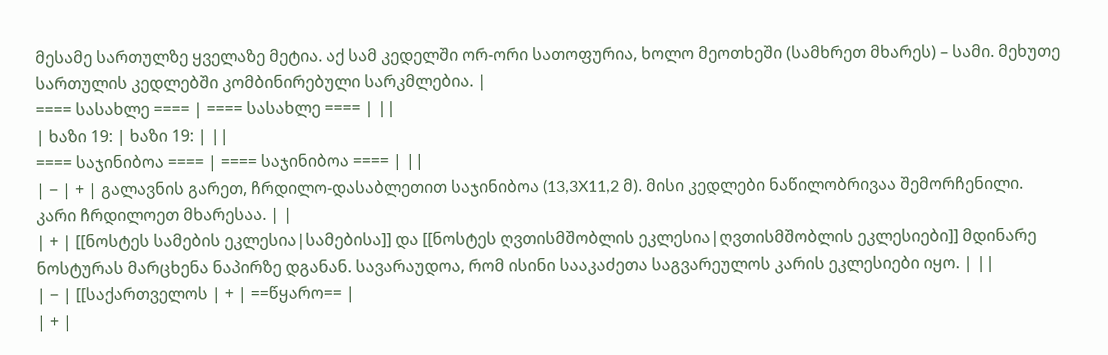მესამე სართულზე ყველაზე მეტია. აქ სამ კედელში ორ-ორი სათოფურია, ხოლო მეოთხეში (სამხრეთ მხარეს) – სამი. მეხუთე სართულის კედლებში კომბინირებული სარკმლებია. |
==== სასახლე ==== | ==== სასახლე ==== | ||
| ხაზი 19: | ხაზი 19: | ||
==== საჯინიბოა ==== | ==== საჯინიბოა ==== | ||
| − | + | გალავნის გარეთ, ჩრდილო-დასაბლეთით საჯინიბოა (13,3X11,2 მ). მისი კედლები ნაწილობრივაა შემორჩენილი. კარი ჩრდილოეთ მხარესაა. | |
| + | [[ნოსტეს სამების ეკლესია|სამებისა]] და [[ნოსტეს ღვთისმშობლის ეკლესია|ღვთისმშობლის ეკლესიები]] მდინარე ნოსტურას მარცხენა ნაპირზე დგანან. სავარაუდოა, რომ ისინი სააკაძეთა საგვარეულოს კარის ეკლესიები იყო. | ||
| − | [[საქართველოს | + | ==წყარო== |
| + |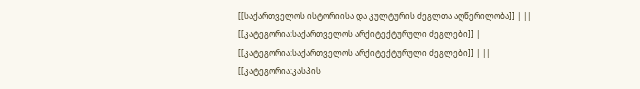[[საქართველოს ისტორიისა და კულტურის ძეგლთა აღწერილობა]] | ||
[[კატეგორია:საქართველოს არქიტექტურული ძეგლები]] | [[კატეგორია:საქართველოს არქიტექტურული ძეგლები]] | ||
[[კატეგორია:კასპის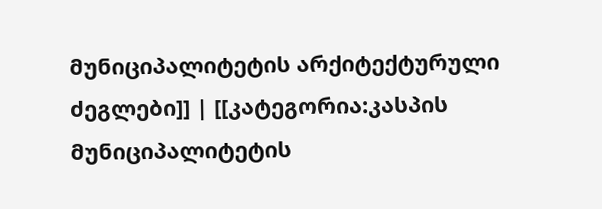მუნიციპალიტეტის არქიტექტურული ძეგლები]] | [[კატეგორია:კასპის მუნიციპალიტეტის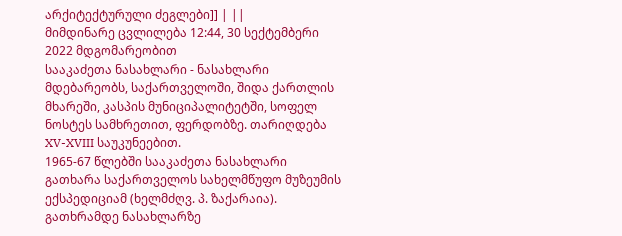არქიტექტურული ძეგლები]] | ||
მიმდინარე ცვლილება 12:44, 30 სექტემბერი 2022 მდგომარეობით
სააკაძეთა ნასახლარი - ნასახლარი მდებარეობს, საქართველოში, შიდა ქართლის მხარეში, კასპის მუნიციპალიტეტში, სოფელ ნოსტეს სამხრეთით, ფერდობზე. თარიღდება XV-XVIII საუკუნეებით.
1965-67 წლებში სააკაძეთა ნასახლარი გათხარა საქართველოს სახელმწუფო მუზეუმის ექსპედიციამ (ხელმძღვ. პ. ზაქარაია). გათხრამდე ნასახლარზე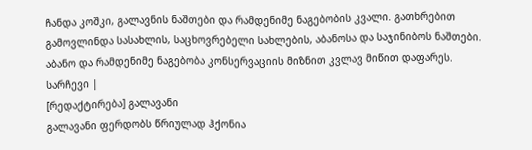ჩანდა კოშკი, გალავნის ნაშთები და რამდენიმე ნაგებობის კვალი. გათხრებით გამოვლინდა სასახლის, საცხოვრებელი სახლების, აბანოსა და საჯინიბოს ნაშთები. აბანო და რამდენიმე ნაგებობა კონსერვაციის მიზნით კვლავ მიწით დაფარეს.
სარჩევი |
[რედაქტირება] გალავანი
გალავანი ფერდობს წრიულად ჰქონია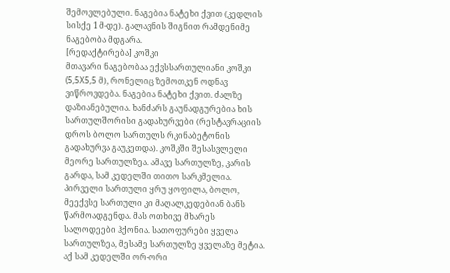შემოვლებული. ნაგებია ნატეხი ქვით (კედლის სისქე 1 მ-დე). გალავნის შიგნით რამდენიმე ნაგებობა მდგარა.
[რედაქტირება] კოშკი
მთავარი ნაგებობაა ექვსსართულიანი კოშკი (5,5X5,5 მ), რონელიც ზემოთკენ ოდნავ ვიწროვდება. ნაგებია ნატეხი ქვით. ძალზე დაზიანებულია. ხანძარს გაუნადგურებია ხის სართულშორისი გადახურვები (რესტავრაციის დროს ბოლო სართულს რკინაბეტონის გადახურვა გაუკეთდა). კოშკში შესასვლელი მეორე სართულზეა. ამავე სართულზე, კარის გარდა, სამ კედელში თითო სარკმელია. პირველი სართული ყრუ ყოფილა, ბოლო, მეექვსე სართული კი მაღალკედებიან ბანს წარმოადგენდა. მას ოთხივე მხარეს სალოდეები ჰქონია. სათოფურები ყველა სართულზეა, მესამე სართულზე ყველაზე მეტია. აქ სამ კედელში ორ-ორი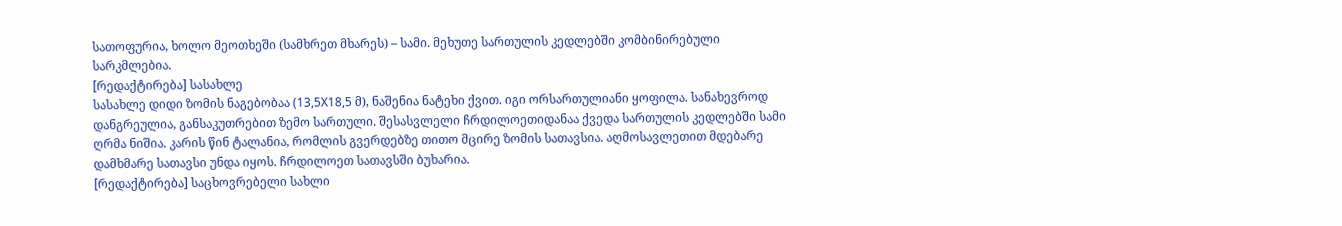სათოფურია, ხოლო მეოთხეში (სამხრეთ მხარეს) – სამი. მეხუთე სართულის კედლებში კომბინირებული სარკმლებია.
[რედაქტირება] სასახლე
სასახლე დიდი ზომის ნაგებობაა (13,5X18,5 მ), ნაშენია ნატეხი ქვით. იგი ორსართულიანი ყოფილა. სანახევროდ დანგრეულია, განსაკუთრებით ზემო სართული. შესასვლელი ჩრდილოეთიდანაა ქვედა სართულის კედლებში სამი ღრმა ნიშია. კარის წინ ტალანია, რომლის გვერდებზე თითო მცირე ზომის სათავსია. აღმოსავლეთით მდებარე დამხმარე სათავსი უნდა იყოს. ჩრდილოეთ სათავსში ბუხარია.
[რედაქტირება] საცხოვრებელი სახლი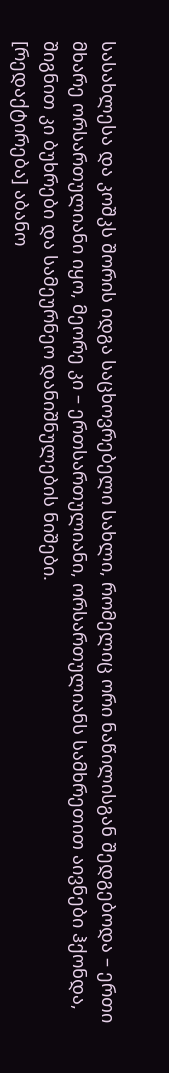სასახლესა და კოშკს შორის იდგა საცხოვრებელი სახლი, რომელიც ორი ნაწილისგან შედგებოდა – ერთი მხარე ორსართულიანი იყო, მეორე კი – ერთსართულიანი, ორსართულიანს სამხრეთით აივნები ჰქონდა, შიგნით კი ბუხრები და სამეურნეო დანიშნულების ნიშები.
[რედაქტირება] აბანო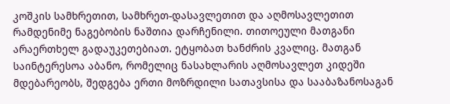კოშკის სამხრეთით, სამხრეთ-დასავლეთით და აღმოსავლეთით რამდენიმე ნაგებობის ნაშთია დარჩენილი. თითოეული მათგანი არაერთხელ გადაუკეთებიათ. ეტყობათ ხანძრის კვალიც. მათგან საინტერესოა აბანო, რომელიც ნასახლარის აღმოსავლეთ კიდეში მდებარეობს, შედგება ერთი მოზრდილი სათავსისა და სააბაზანოსაგან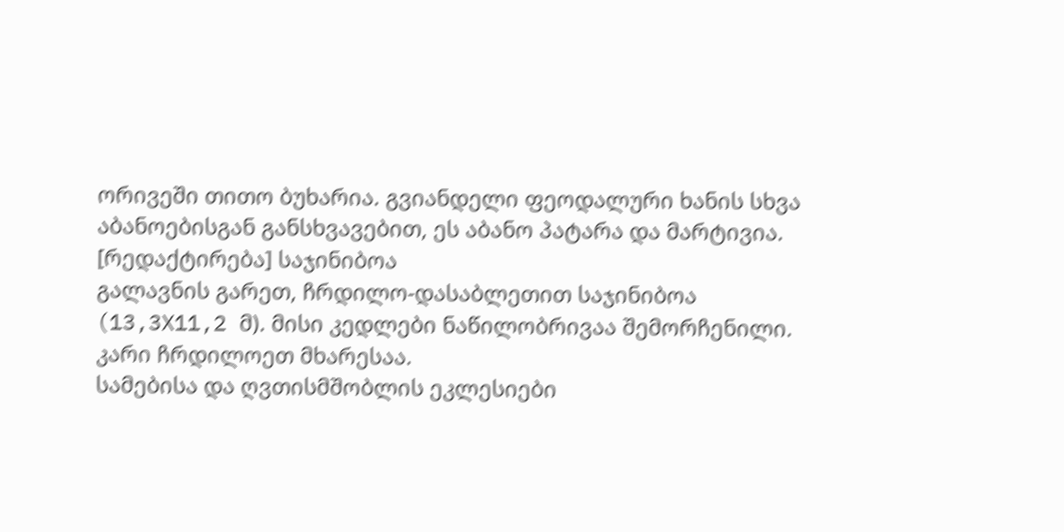ორივეში თითო ბუხარია. გვიანდელი ფეოდალური ხანის სხვა აბანოებისგან განსხვავებით, ეს აბანო პატარა და მარტივია.
[რედაქტირება] საჯინიბოა
გალავნის გარეთ, ჩრდილო-დასაბლეთით საჯინიბოა (13,3X11,2 მ). მისი კედლები ნაწილობრივაა შემორჩენილი. კარი ჩრდილოეთ მხარესაა.
სამებისა და ღვთისმშობლის ეკლესიები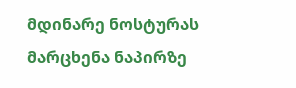მდინარე ნოსტურას მარცხენა ნაპირზე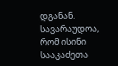დგანან. სავარაუდოა, რომ ისინი სააკაძეთა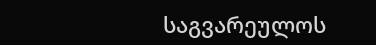საგვარეულოს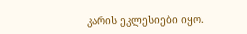კარის ეკლესიები იყო.